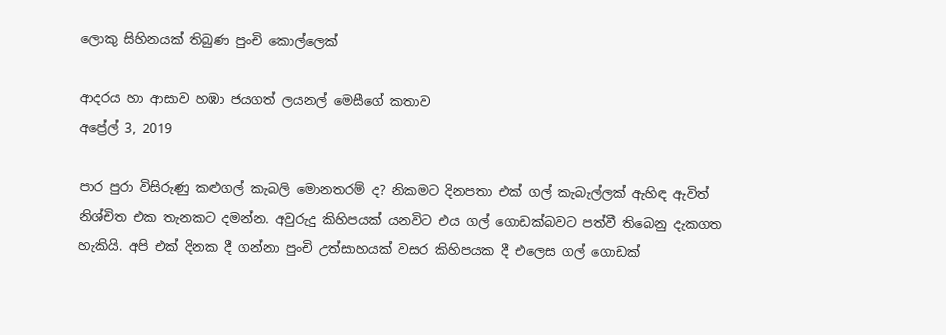ලොකු සිහිනයක් තිබුණ පුංචි කොල්ලෙක්

ආදරය හා ආසාව හඹා ජයගත් ලයනල් මෙසීගේ කතාව
අප්‍රේල් 3, 2019

පාර පුරා විසිරුණු කළුගල් කැබලි මොනතරම් ද? නිකමට දිනපතා එක් ගල් කැබැල්ලක් ඇහිඳ ඇවිත් නිශ්චිත එක තැනකට දමන්න. අවුරුදු කිහිපයක් යනවිට එය ගල් ගොඩක්බවට පත්වී තිබෙනු දැකගත හැකියි. අපි එක් දිනක දී ගන්නා පුංචි උත්සාහයක් වසර කිහිපයක දී එලෙස ගල් ගොඩක්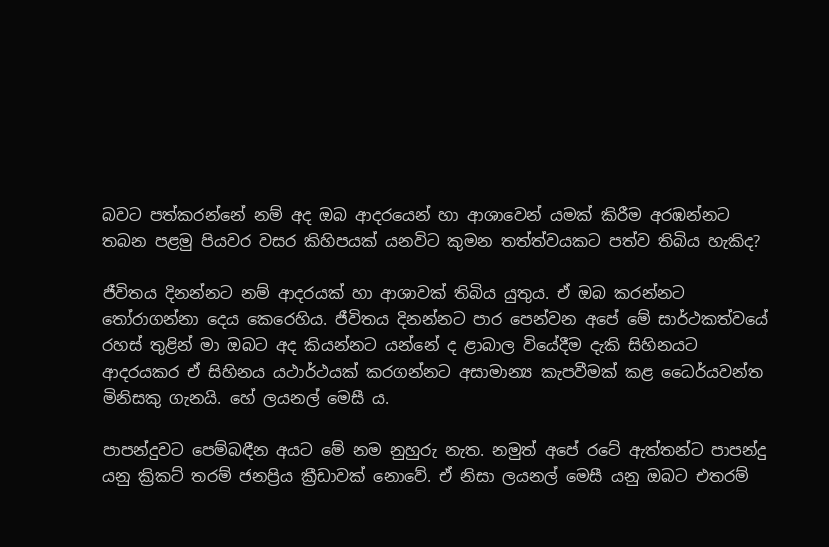බවට පත්කරන්නේ නම් අද ඔබ ආදරයෙන් හා ආශාවෙන් යමක් කිරීම අරඹන්නට තබන පළමු පියවර වසර කිහිපයක් යනවිට කුමන තත්ත්වයකට පත්ව තිබිය හැකිද?

ජීවිතය දිනන්නට නම් ආදරයක් හා ආශාවක් තිබිය යුතුය. ඒ ඔබ කරන්නට තෝරාගන්නා දෙය කෙරෙහිය. ජීවිතය දිනන්නට පාර පෙන්වන අපේ මේ සාර්ථකත්වයේ රහස් තුළින් මා ඔබට අද කියන්නට යන්නේ ද ළාබාල වියේදීම දැකි සිහිනයට ආදරයකර ඒ සිහිනය යථාර්ථයක් කරගන්නට අසාමාන්‍ය කැපවීමක් කළ ධෛර්යවන්ත මිනිසකු ගැනයි. හේ ලයනල් මෙසී ය.

පාපන්දුවට පෙම්බඳීන අයට මේ නම නුහුරු නැත. නමුත් අපේ රටේ ඇත්තන්ට පාපන්දු යනු ක්‍රිකට් තරම් ජනප්‍රිය ක්‍රීඩාවක් නොවේ. ඒ නිසා ලයනල් මෙසී යනු ඔබට එතරම්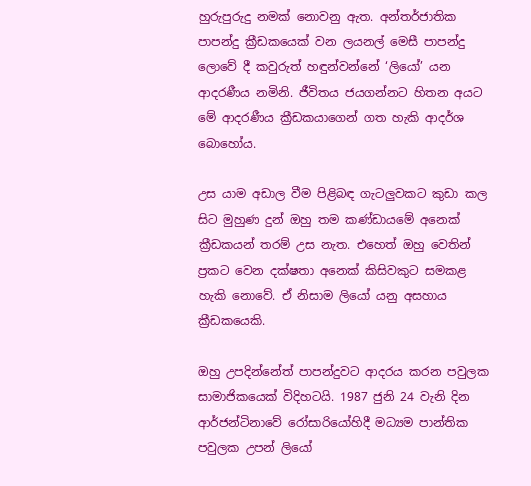හුරුපුරුදු නමක් නොවනු ඇත. අන්තර්ජාතික පාපන්දු ක්‍රීඩකයෙක් වන ලයනල් මෙසී පාපන්දු ලොවේ දී කවුරුත් හඳුන්වන්නේ ‘ලියෝ’ යන ආදරණීය නමිනි. ජීවිතය ජයගන්නට හිතන අයට මේ ආදරණීය ක්‍රීඩකයාගෙන් ගත හැකි ආදර්ශ බොහෝය.

උස යාම අඩාල වීම පිළිබඳ ගැටලුවකට කුඩා කල සිට මුහුණ දුන් ඔහු තම කණ්ඩායමේ අනෙක් ක්‍රීඩකයන් තරම් උස නැත. එහෙත් ඔහු වෙතින් ප්‍රකට වෙන දක්ෂතා අනෙක් කිසිවකුට සමකළ හැකි නොවේ. ඒ නිසාම ලියෝ යනු අසහාය ක්‍රීඩකයෙකි.

ඔහු උපදින්නේත් පාපන්දුවට ආදරය කරන පවුලක සාමාජිකයෙක් විදිහටයි. 1987 ජුනි 24 වැනි දින ආර්ජන්ටිනාවේ රෝසාරියෝහිදී මධ්‍යම පාන්තික පවුලක උපන් ලියෝ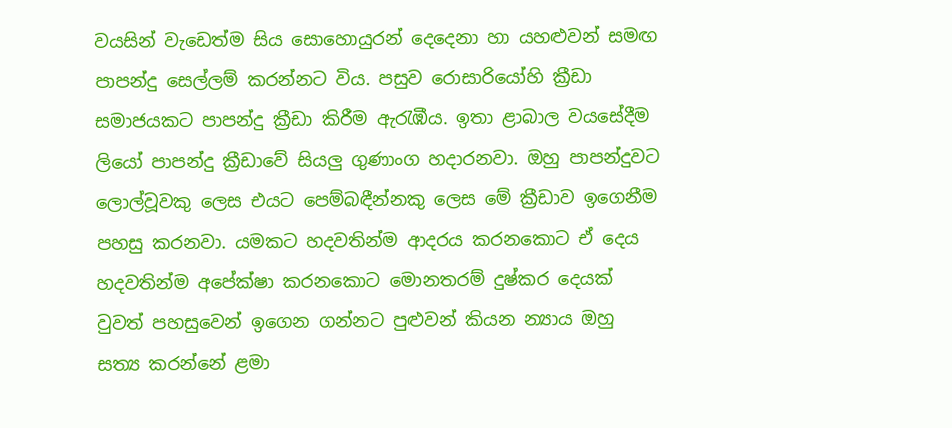වයසින් වැඩෙත්ම සිය සොහොයුරන් දෙදෙනා හා යහළුවන් සමඟ පාපන්දු සෙල්ලම් කරන්නට විය. පසුව රොසාරියෝහි ක්‍රීඩා සමාජයකට පාපන්දු ක්‍රීඩා කිරීම ඇරැඹීය. ඉතා ළාබාල වයසේදීම ලියෝ පාපන්දු ක්‍රීඩාවේ සියලු ගුණාංග හදාරනවා. ඔහු පාපන්දුවට ලොල්වූවකු ලෙස එයට පෙම්බඳීන්නකු ලෙස මේ ක්‍රීඩාව ඉගෙනීම පහසු කරනවා. යමකට හදවතින්ම ආදරය කරනකොට ඒ දෙය හදවතින්ම අපේක්ෂා කරනකොට මොනතරම් දුෂ්කර දෙයක් වුවත් පහසුවෙන් ඉගෙන ගන්නට පුළුවන් කියන න්‍යාය ඔහු සත්‍ය කරන්නේ ළමා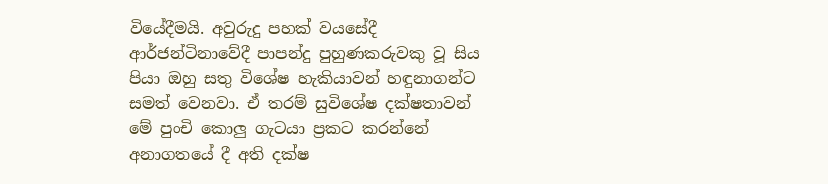වියේදීමයි. අවුරුදු පහක් වයසේදී ආර්ජන්ටිනාවේදී පාපන්දු පුහුණකරුවකු වූ සිය පියා ඔහු සතු විශේෂ හැකියාවන් හඳුනාගන්ට සමත් වෙනවා. ඒ තරම් සුවිශේෂ දක්ෂතාවන් මේ පුංචි කොලු ගැටයා ප්‍රකට කරන්නේ අනාගතයේ දී අති දක්ෂ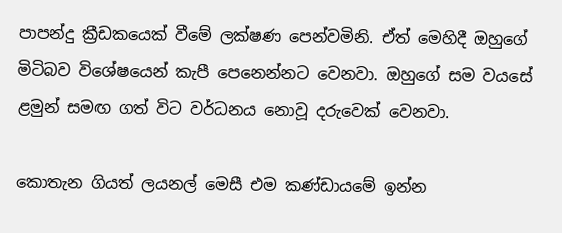පාපන්දු ක්‍රීඩකයෙක් වීමේ ලක්ෂණ පෙන්වමිනි. ඒත් මෙහිදී ඔහුගේ මිටිබව විශේෂයෙන් කැපී පෙනෙන්නට වෙනවා. ඔහුගේ සම වයසේ ළමුන් සමඟ ගත් විට වර්ධනය නොවූ දරුවෙක් වෙනවා.

කොතැන ගියත් ලයනල් මෙසී එම කණ්ඩායමේ ඉන්න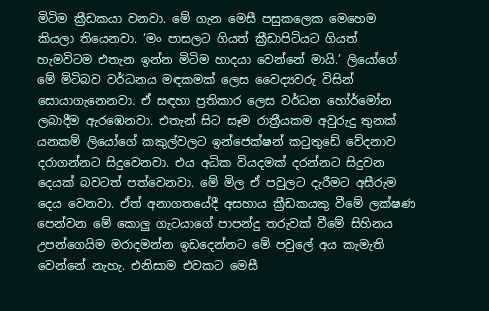මිටිම ක්‍රීඩකයා වනවා. මේ ගැන මෙසී පසුකලෙක මෙහෙම කියලා තියෙනවා. ‘මං පාසලට ගියත් ක්‍රීඩාපිටියට ගියත් හැමවිටම එතැන ඉන්න මිටිම හාදයා වෙන්නේ මායි.’ ලියෝගේ මේ මිටිබව වර්ධනය මඳකමක් ලෙස වෛද්‍යවරු විසින් සොයාගැනෙනවා. ඒ සඳහා ප්‍රතිකාර ලෙස වර්ධන හෝර්මෝන ලබාදීම ඇරඹෙනවා. එතැන් සිට සෑම රාත්‍රීයකම අවුරුදු තුනක් යනකම් ලියෝගේ කකුල්වලට ඉන්ජෙක්ෂන් කටුතුඩේ වේදනාව දරාගන්නට සිදුවෙනවා. එය අධික වියදමක් දරන්නට සිදුවන දෙයක් බවටත් පත්වෙනවා. මේ මිල ඒ පවුලට දැරීමට අසීරුම දෙය වෙනවා. ඒත් අනාගතයේදී අසහාය ක්‍රීඩකයකු වීමේ ලක්ෂණ පෙන්වන මේ කොලු ගැටයාගේ පාපන්දු තරුවක් වීමේ සිහිනය උපන්ගෙයිම මරාදමන්න ඉඩදෙන්නට මේ පවුලේ අය කැමැති වෙන්නේ නැහැ. එනිසාම එවකට මෙසී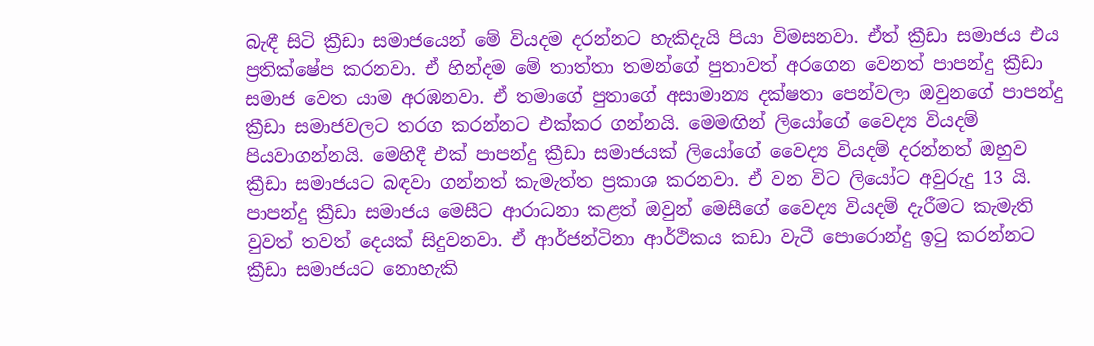බැඳී සිටි ක්‍රීඩා සමාජයෙන් මේ වියදම දරන්නට හැකිදැයි පියා විමසනවා. ඒත් ක්‍රීඩා සමාජය එය ප්‍රතික්ෂේප කරනවා. ඒ හින්දම මේ තාත්තා තමන්ගේ පුතාවත් අරගෙන වෙනත් පාපන්දු ක්‍රීඩා සමාජ වෙත යාම අරඹනවා. ඒ තමාගේ පුතාගේ අසාමාන්‍ය දක්ෂතා පෙන්වලා ඔවුනගේ පාපන්දු ක්‍රීඩා සමාජවලට තරග කරන්නට එක්කර ගන්නයි. මෙමඟින් ලියෝගේ වෛද්‍ය වියදම් පියවාගන්නයි. මෙහිදී එක් පාපන්දු ක්‍රීඩා සමාජයක් ලියෝගේ වෛද්‍ය වියදම් දරන්නත් ඔහුව ක්‍රීඩා සමාජයට බඳවා ගන්නත් කැමැත්ත ප්‍රකාශ කරනවා. ඒ වන විට ලියෝට අවුරුදු 13 යි. පාපන්දු ක්‍රීඩා සමාජය මෙසීට ආරාධනා කළත් ඔවුන් මෙසීගේ වෛද්‍ය වියදම් දැරීමට කැමැති වුවත් තවත් දෙයක් සිදුවනවා. ඒ ආර්ජන්ටිනා ආර්ථිකය කඩා වැටී පොරොන්දු ඉටු කරන්නට ක්‍රීඩා සමාජයට නොහැකි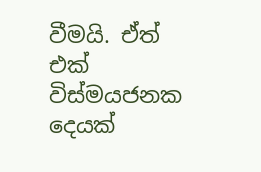වීමයි. ඒත් එක් විස්මයජනක දෙයක්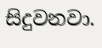සිදුවනවා.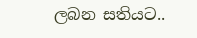ලබන සතියට..